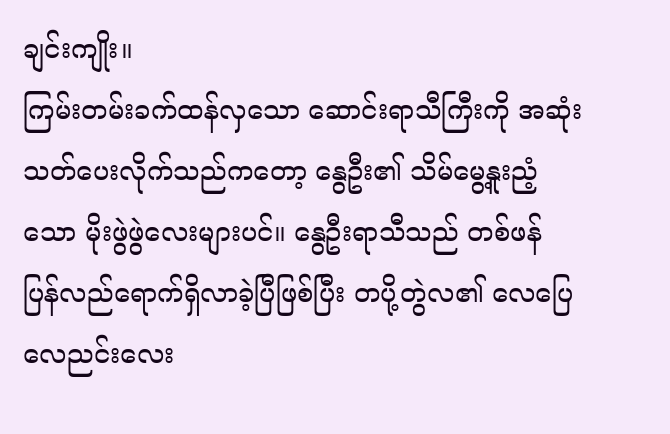ချင်းကျိုး။
ကြမ်းတမ်းခက်ထန်လှသော ဆောင်းရာသီကြီးကို အဆုံးသတ်ပေးလိုက်သည်ကတော့ နွေဦး၏ သိမ်မွေ့နူးညံ့သော မိုးဖွဲဖွဲလေးများပင်။ နွေဦးရာသီသည် တစ်ဖန် ပြန်လည်ရောက်ရှိလာခဲ့ပြီဖြစ်ပြီး တပို့တွဲလ၏ လေပြေလေညင်းလေး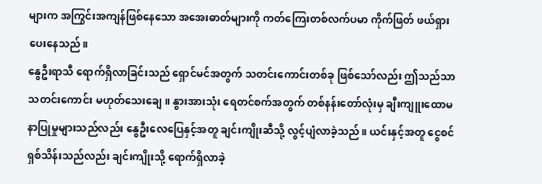များက အကြွင်းအကျန်ဖြစ်နေသော အအေးဓာတ်များကို ကတ်ကြေးတစ်လက်ပမာ ကိုက်ဖြတ် ဖယ်ရှားပေးနေသည်။
နွေဦးရာသီ ရောက်ရှိလာခြင်းသည် ရှောင်မင်အတွက် သတင်းကောင်းတစ်ခု ဖြစ်သော်လည်း ဤသည်သာ သတင်းကောင်း မဟုတ်သေးချေ။ နွားအားသုံး ရေတင်စက်အတွက် တစ်နန်းတော်လုံးမှ ချီးကျူးထောမနာပြုမှုများသည်လည်း နွေဦးလေပြေနှင့်အတူ ချင်းကျိုးဆီသို့ လွင့်ပျံလာခဲ့သည်။ ယင်းနှင့်အတူ ငွေစင်ရှစ်သိန်းသည်လည်း ချင်းကျိုးသို့ ရောက်ရှိလာခဲ့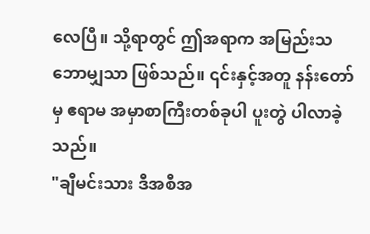လေပြီ။ သို့ရာတွင် ဤအရာက အမြည်းသဘောမျှသာ ဖြစ်သည်။ ၎င်းနှင့်အတူ နန်းတော်မှ ဧရာမ အမှာစာကြီးတစ်ခုပါ ပူးတွဲ ပါလာခဲ့သည်။
"ချီမင်းသား ဒီအစီအ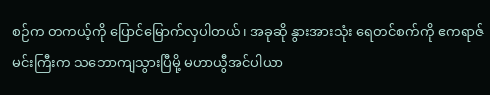စဉ်က တကယ့်ကို ပြောင်မြောက်လှပါတယ်၊ အခုဆို နွားအားသုံး ရေတင်စက်ကို ဧကရာဇ်မင်းကြီးက သဘောကျသွားပြီမို့ မဟာယွီအင်ပါယာ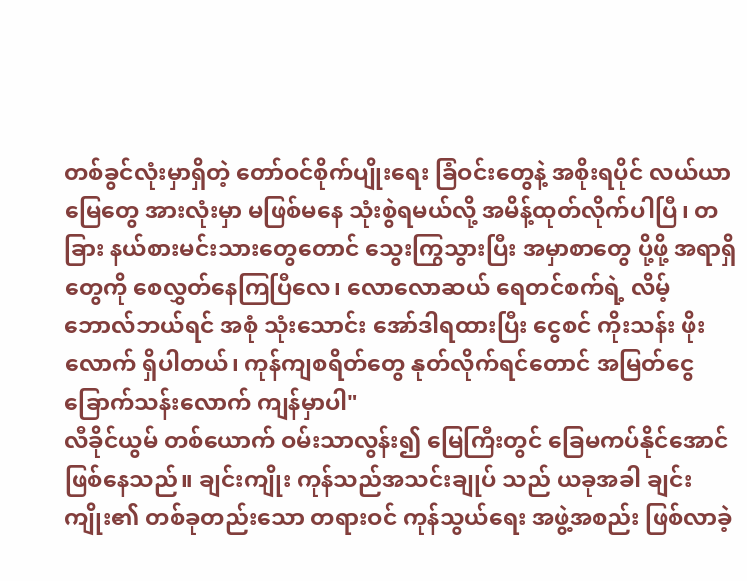တစ်ခွင်လုံးမှာရှိတဲ့ တော်ဝင်စိုက်ပျိုးရေး ခြံဝင်းတွေနဲ့ အစိုးရပိုင် လယ်ယာမြေတွေ အားလုံးမှာ မဖြစ်မနေ သုံးစွဲရမယ်လို့ အမိန့်ထုတ်လိုက်ပါပြီ၊ တခြား နယ်စားမင်းသားတွေတောင် သွေးကြွသွားပြီး အမှာစာတွေ ပို့ဖို့ အရာရှိတွေကို စေလွှတ်နေကြပြီလေ၊ လောလောဆယ် ရေတင်စက်ရဲ့ လိမ့်ဘောလ်ဘယ်ရင် အစုံ သုံးသောင်း အော်ဒါရထားပြီး ငွေစင် ကိုးသန်း ဖိုးလောက် ရှိပါတယ်၊ ကုန်ကျစရိတ်တွေ နုတ်လိုက်ရင်တောင် အမြတ်ငွေ ခြောက်သန်းလောက် ကျန်မှာပါ"
လီခိုင်ယွမ် တစ်ယောက် ဝမ်းသာလွန်း၍ မြေကြီးတွင် ခြေမကပ်နိုင်အောင် ဖြစ်နေသည်။ ချင်းကျိုး ကုန်သည်အသင်းချုပ် သည် ယခုအခါ ချင်းကျိုး၏ တစ်ခုတည်းသော တရားဝင် ကုန်သွယ်ရေး အဖွဲ့အစည်း ဖြစ်လာခဲ့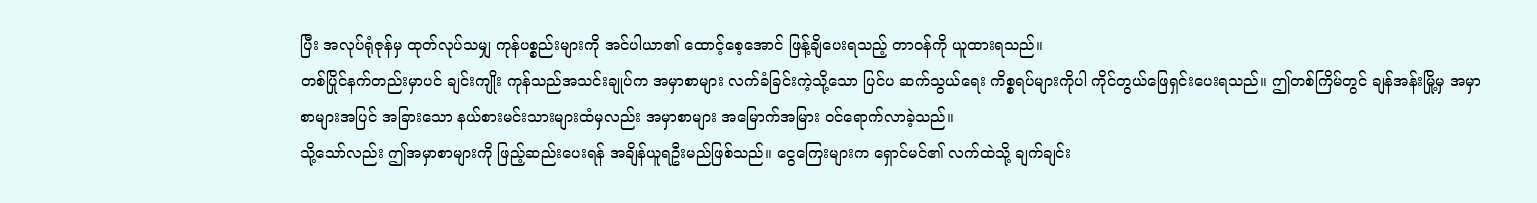ပြီး အလုပ်ရုံဇုန်မှ ထုတ်လုပ်သမျှ ကုန်ပစ္စည်းများကို အင်ပါယာ၏ ထောင့်စေ့အောင် ဖြန့်ချိပေးရသည့် တာဝန်ကို ယူထားရသည်။
တစ်ပြိုင်နက်တည်းမှာပင် ချင်းကျိုး ကုန်သည်အသင်းချုပ်က အမှာစာများ လက်ခံခြင်းကဲ့သို့သော ပြင်ပ ဆက်သွယ်ရေး ကိစ္စရပ်များကိုပါ ကိုင်တွယ်ဖြေရှင်းပေးရသည်။ ဤတစ်ကြိမ်တွင် ချန်အန်းမြို့မှ အမှာစာများအပြင် အခြားသော နယ်စားမင်းသားများထံမှလည်း အမှာစာများ အမြောက်အမြား ဝင်ရောက်လာခဲ့သည်။
သို့သော်လည်း ဤအမှာစာများကို ဖြည့်ဆည်းပေးရန် အချိန်ယူရဦးမည်ဖြစ်သည်။ ငွေကြေးများက ရှောင်မင်၏ လက်ထဲသို့ ချက်ချင်း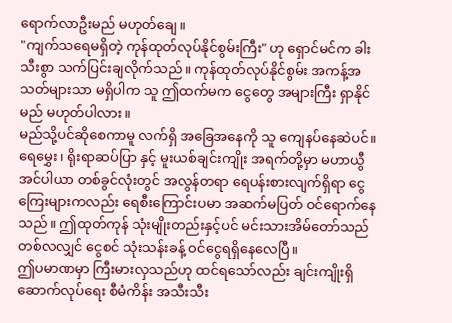ရောက်လာဦးမည် မဟုတ်ချေ။
"ကျက်သရေမရှိတဲ့ ကုန်ထုတ်လုပ်နိုင်စွမ်းကြီး" ဟု ရှောင်မင်က ခါးသီးစွာ သက်ပြင်းချလိုက်သည်။ ကုန်ထုတ်လုပ်နိုင်စွမ်း အကန့်အသတ်များသာ မရှိပါက သူ ဤထက်မက ငွေတွေ အများကြီး ရှာနိုင်မည် မဟုတ်ပါလား။
မည်သို့ပင်ဆိုစေကာမူ လက်ရှိ အခြေအနေကို သူ ကျေနပ်နေဆဲပင်။ ရေမွှေး၊ ရိုးရာဆပ်ပြာ နှင့် မူးယစ်ချင်းကျိုး အရက်တို့မှာ မဟာယွီအင်ပါယာ တစ်ခွင်လုံးတွင် အလွန်တရာ ရေပန်းစားလျက်ရှိရာ ငွေကြေးများကလည်း ရေစီးကြောင်းပမာ အဆက်မပြတ် ဝင်ရောက်နေသည်။ ဤထုတ်ကုန် သုံးမျိုးတည်းနှင့်ပင် မင်းသားအိမ်တော်သည် တစ်လလျှင် ငွေစင် သုံးသန်းခန့် ဝင်ငွေရရှိနေလေပြီ။
ဤပမာဏမှာ ကြီးမားလှသည်ဟု ထင်ရသော်လည်း ချင်းကျိုးရှိ ဆောက်လုပ်ရေး စီမံကိန်း အသီးသီး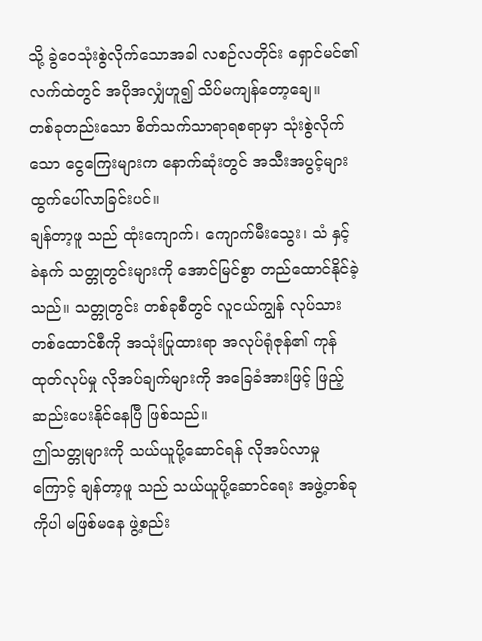သို့ ခွဲဝေသုံးစွဲလိုက်သောအခါ လစဉ်လတိုင်း ရှောင်မင်၏ လက်ထဲတွင် အပိုအလျှံဟူ၍ သိပ်မကျန်တော့ချေ။
တစ်ခုတည်းသော စိတ်သက်သာရာရစရာမှာ သုံးစွဲလိုက်သော ငွေကြေးများက နောက်ဆုံးတွင် အသီးအပွင့်များ ထွက်ပေါ်လာခြင်းပင်။
ချန်တာ့ဖူ သည် ထုံးကျောက်၊ ကျောက်မီးသွေး၊ သံ နှင့် ခဲနက် သတ္တုတွင်းများကို အောင်မြင်စွာ တည်ထောင်နိုင်ခဲ့သည်။ သတ္တုတွင်း တစ်ခုစီတွင် လူငယ်ကျွန် လုပ်သား တစ်ထောင်စီကို အသုံးပြုထားရာ အလုပ်ရုံဇုန်၏ ကုန်ထုတ်လုပ်မှု လိုအပ်ချက်များကို အခြေခံအားဖြင့် ဖြည့်ဆည်းပေးနိုင်နေပြီ ဖြစ်သည်။
ဤသတ္တုများကို သယ်ယူပို့ဆောင်ရန် လိုအပ်လာမှုကြောင့် ချန်တာ့ဖူ သည် သယ်ယူပို့ဆောင်ရေး အဖွဲ့တစ်ခုကိုပါ မဖြစ်မနေ ဖွဲ့စည်း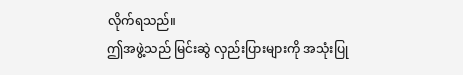လိုက်ရသည်။
ဤအဖွဲ့သည် မြင်းဆွဲ လှည်းပြားများကို အသုံးပြု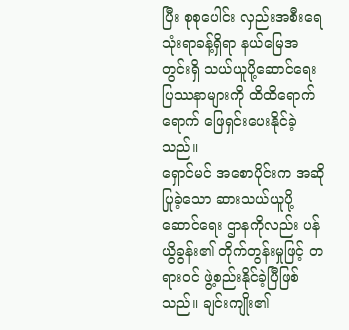ပြီး စုစုပေါင်း လှည်းအစီးရေ သုံးရာခန့်ရှိရာ နယ်မြေအတွင်းရှိ သယ်ယူပို့ဆောင်ရေး ပြဿနာများကို ထိထိရောက်ရောက် ဖြေရှင်းပေးနိုင်ခဲ့သည်။
ရှောင်မင် အစောပိုင်းက အဆိုပြုခဲ့သော ဆားသယ်ယူပို့ဆောင်ရေး ဌာနကိုလည်း ပန်ယွိခွန်း၏ တိုက်တွန်းမှုဖြင့် တရားဝင် ဖွဲ့စည်းနိုင်ခဲ့ပြီဖြစ်သည်။ ချင်းကျိုး၏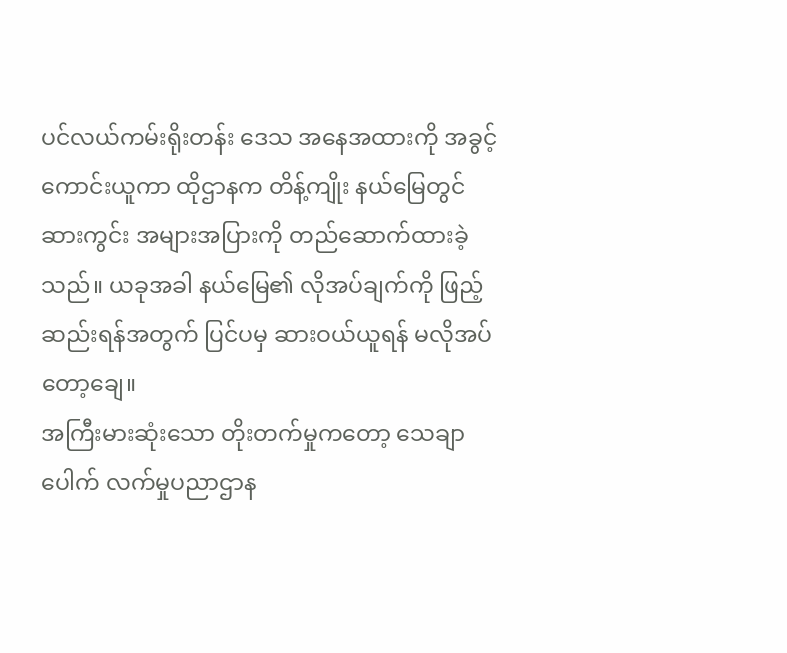ပင်လယ်ကမ်းရိုးတန်း ဒေသ အနေအထားကို အခွင့်ကောင်းယူကာ ထိုဌာနက တိန့်ကျိုး နယ်မြေတွင် ဆားကွင်း အများအပြားကို တည်ဆောက်ထားခဲ့သည်။ ယခုအခါ နယ်မြေ၏ လိုအပ်ချက်ကို ဖြည့်ဆည်းရန်အတွက် ပြင်ပမှ ဆားဝယ်ယူရန် မလိုအပ်တော့ချေ။
အကြီးမားဆုံးသော တိုးတက်မှုကတော့ သေချာပေါက် လက်မှုပညာဌာန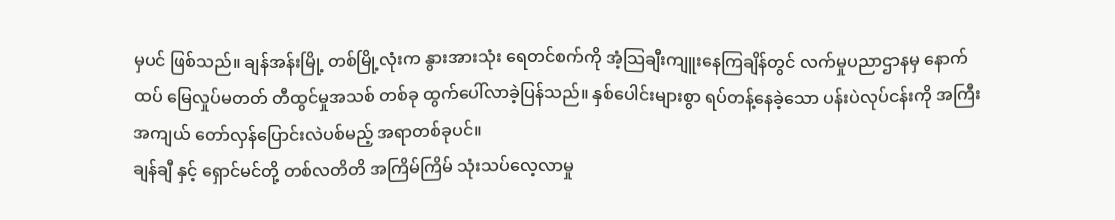မှပင် ဖြစ်သည်။ ချန်အန်းမြို့ တစ်မြို့လုံးက နွားအားသုံး ရေတင်စက်ကို အံ့သြချီးကျူးနေကြချိန်တွင် လက်မှုပညာဌာနမှ နောက်ထပ် မြေလှုပ်မတတ် တီထွင်မှုအသစ် တစ်ခု ထွက်ပေါ်လာခဲ့ပြန်သည်။ နှစ်ပေါင်းများစွာ ရပ်တန့်နေခဲ့သော ပန်းပဲလုပ်ငန်းကို အကြီးအကျယ် တော်လှန်ပြောင်းလဲပစ်မည့် အရာတစ်ခုပင်။
ချန်ချီ နှင့် ရှောင်မင်တို့ တစ်လတိတိ အကြိမ်ကြိမ် သုံးသပ်လေ့လာမှု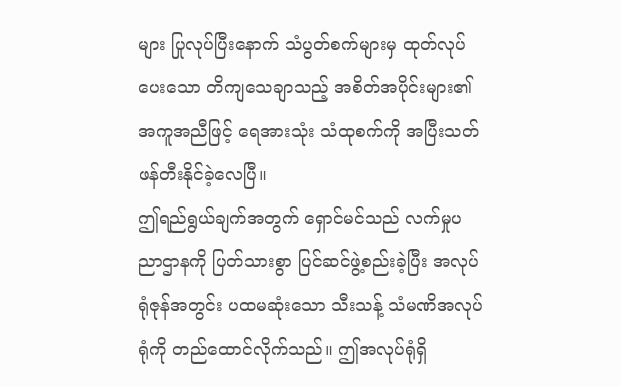များ ပြုလုပ်ပြီးနောက် သံပွတ်စက်များမှ ထုတ်လုပ်ပေးသော တိကျသေချာသည့် အစိတ်အပိုင်းများ၏ အကူအညီဖြင့် ရေအားသုံး သံထုစက်ကို အပြီးသတ် ဖန်တီးနိုင်ခဲ့လေပြီ။
ဤရည်ရွယ်ချက်အတွက် ရှောင်မင်သည် လက်မှုပညာဌာနကို ပြတ်သားစွာ ပြင်ဆင်ဖွဲ့စည်းခဲ့ပြီး အလုပ်ရုံဇုန်အတွင်း ပထမဆုံးသော သီးသန့် သံမဏိအလုပ်ရုံကို တည်ထောင်လိုက်သည်။ ဤအလုပ်ရုံရှိ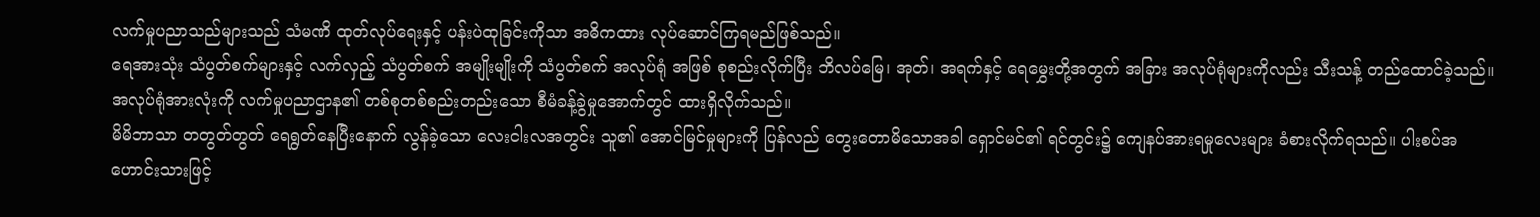လက်မှုပညာသည်များသည် သံမဏိ ထုတ်လုပ်ရေးနှင့် ပန်းပဲထုခြင်းကိုသာ အဓိကထား လုပ်ဆောင်ကြရမည်ဖြစ်သည်။
ရေအားသုံး သံပွတ်စက်များနှင့် လက်လှည့် သံပွတ်စက် အမျိုးမျိုးကို သံပွတ်စက် အလုပ်ရုံ အဖြစ် စုစည်းလိုက်ပြီး ဘိလပ်မြေ၊ အုတ်၊ အရက်နှင့် ရေမွှေးတို့အတွက် အခြား အလုပ်ရုံများကိုလည်း သီးသန့် တည်ထောင်ခဲ့သည်။
အလုပ်ရုံအားလုံးကို လက်မှုပညာဌာန၏ တစ်စုတစ်စည်းတည်းသော စီမံခန့်ခွဲမှုအောက်တွင် ထားရှိလိုက်သည်။
မိမိဘာသာ တတွတ်တွတ် ရေရွတ်နေပြီးနောက် လွန်ခဲ့သော လေးငါးလအတွင်း သူ၏ အောင်မြင်မှုများကို ပြန်လည် တွေးတောမိသောအခါ ရှောင်မင်၏ ရင်တွင်း၌ ကျေနပ်အားရမှုလေးများ ခံစားလိုက်ရသည်။ ပါးစပ်အဟောင်းသားဖြင့်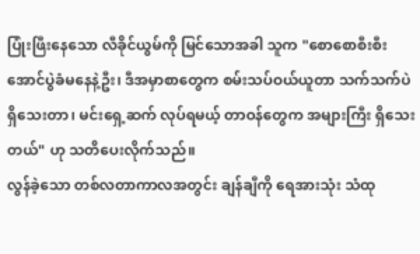ပြုံးဖြီးနေသော လီခိုင်ယွမ်ကို မြင်သောအခါ သူက "စောစောစီးစီး အောင်ပွဲခံမနေနဲ့ဦး၊ ဒီအမှာစာတွေက စမ်းသပ်ဝယ်ယူတာ သက်သက်ပဲ ရှိသေးတာ၊ မင်းရှေ့ဆက် လုပ်ရမယ့် တာဝန်တွေက အများကြီး ရှိသေးတယ်" ဟု သတိပေးလိုက်သည်။
လွန်ခဲ့သော တစ်လတာကာလအတွင်း ချန်ချီကို ရေအားသုံး သံထု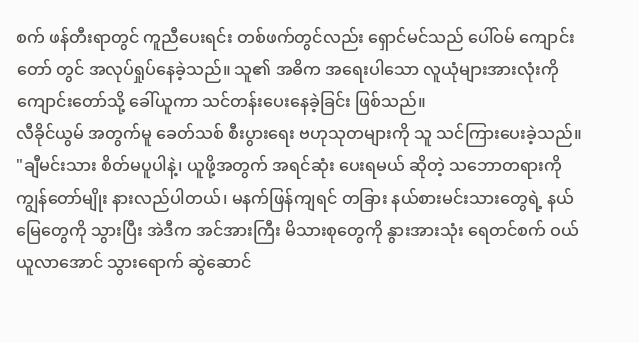စက် ဖန်တီးရာတွင် ကူညီပေးရင်း တစ်ဖက်တွင်လည်း ရှောင်မင်သည် ပေါ်ဝမ် ကျောင်းတော် တွင် အလုပ်ရှုပ်နေခဲ့သည်။ သူ၏ အဓိက အရေးပါသော လူယုံများအားလုံးကို ကျောင်းတော်သို့ ခေါ်ယူကာ သင်တန်းပေးနေခဲ့ခြင်း ဖြစ်သည်။
လီခိုင်ယွမ် အတွက်မူ ခေတ်သစ် စီးပွားရေး ဗဟုသုတများကို သူ သင်ကြားပေးခဲ့သည်။
"ချီမင်းသား စိတ်မပူပါနဲ့၊ ယူဖို့အတွက် အရင်ဆုံး ပေးရမယ် ဆိုတဲ့ သဘောတရားကို ကျွန်တော်မျိုး နားလည်ပါတယ်၊ မနက်ဖြန်ကျရင် တခြား နယ်စားမင်းသားတွေရဲ့ နယ်မြေတွေကို သွားပြီး အဲဒီက အင်အားကြီး မိသားစုတွေကို နွားအားသုံး ရေတင်စက် ဝယ်ယူလာအောင် သွားရောက် ဆွဲဆောင်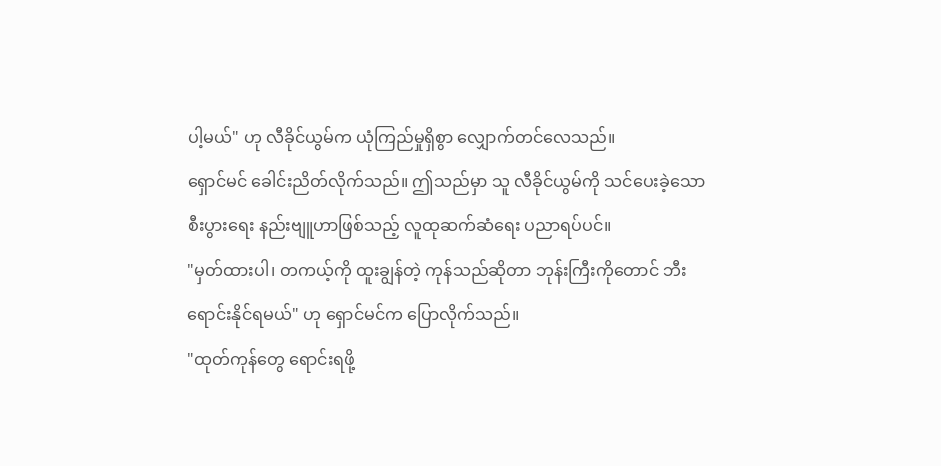ပါ့မယ်" ဟု လီခိုင်ယွမ်က ယုံကြည်မှုရှိစွာ လျှောက်တင်လေသည်။
ရှောင်မင် ခေါင်းညိတ်လိုက်သည်။ ဤသည်မှာ သူ လီခိုင်ယွမ်ကို သင်ပေးခဲ့သော စီးပွားရေး နည်းဗျူဟာဖြစ်သည့် လူထုဆက်ဆံရေး ပညာရပ်ပင်။
"မှတ်ထားပါ၊ တကယ့်ကို ထူးချွန်တဲ့ ကုန်သည်ဆိုတာ ဘုန်းကြီးကိုတောင် ဘီးရောင်းနိုင်ရမယ်" ဟု ရှောင်မင်က ပြောလိုက်သည်။
"ထုတ်ကုန်တွေ ရောင်းရဖို့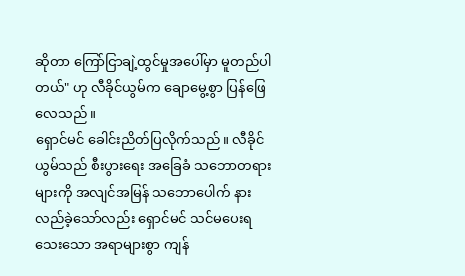ဆိုတာ ကြော်ငြာချဲ့ထွင်မှုအပေါ်မှာ မူတည်ပါတယ်" ဟု လီခိုင်ယွမ်က ချောမွေ့စွာ ပြန်ဖြေလေသည်။
ရှောင်မင် ခေါင်းညိတ်ပြလိုက်သည်။ လီခိုင်ယွမ်သည် စီးပွားရေး အခြေခံ သဘောတရားများကို အလျင်အမြန် သဘောပေါက် နားလည်ခဲ့သော်လည်း ရှောင်မင် သင်မပေးရသေးသော အရာများစွာ ကျန်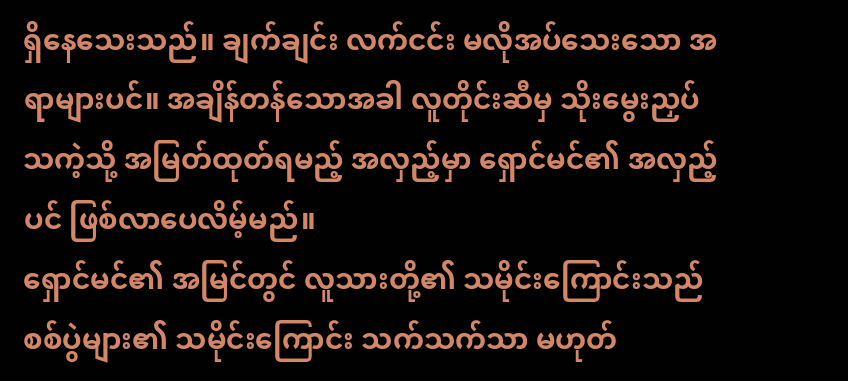ရှိနေသေးသည်။ ချက်ချင်း လက်ငင်း မလိုအပ်သေးသော အရာများပင်။ အချိန်တန်သောအခါ လူတိုင်းဆီမှ သိုးမွေးညှပ် သကဲ့သို့ အမြတ်ထုတ်ရမည့် အလှည့်မှာ ရှောင်မင်၏ အလှည့်ပင် ဖြစ်လာပေလိမ့်မည်။
ရှောင်မင်၏ အမြင်တွင် လူသားတို့၏ သမိုင်းကြောင်းသည် စစ်ပွဲများ၏ သမိုင်းကြောင်း သက်သက်သာ မဟုတ်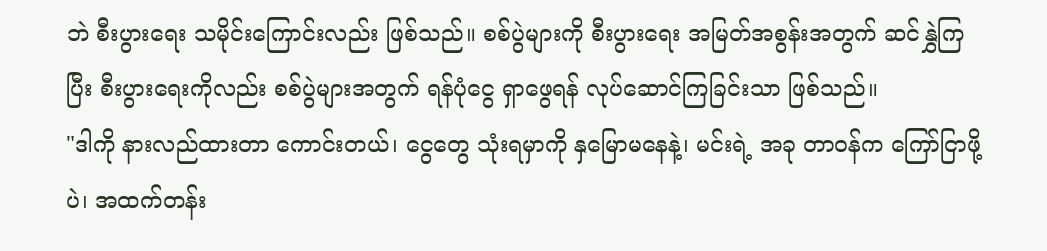ဘဲ စီးပွားရေး သမိုင်းကြောင်းလည်း ဖြစ်သည်။ စစ်ပွဲများကို စီးပွားရေး အမြတ်အစွန်းအတွက် ဆင်နွှဲကြပြီး စီးပွားရေးကိုလည်း စစ်ပွဲများအတွက် ရန်ပုံငွေ ရှာဖွေရန် လုပ်ဆောင်ကြခြင်းသာ ဖြစ်သည်။
"ဒါကို နားလည်ထားတာ ကောင်းတယ်၊ ငွေတွေ သုံးရမှာကို နှမြောမနေနဲ့၊ မင်းရဲ့ အခု တာဝန်က ကြော်ငြာဖို့ပဲ၊ အထက်တန်း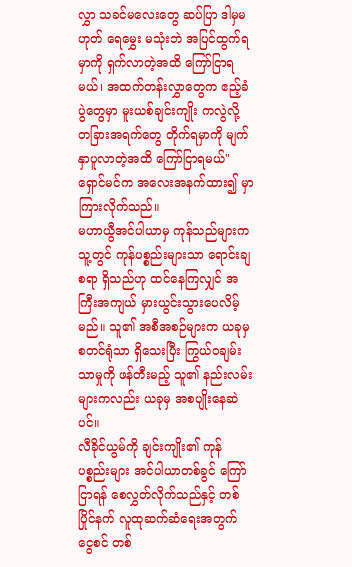လွှာ သခင်မလေးတွေ ဆပ်ပြာ ဒါမှမဟုတ် ရေမွှေး မသုံးဘဲ အပြင်ထွက်ရမှာကို ရှက်လာတဲ့အထိ ကြော်ငြာရမယ်၊ အထက်တန်းလွှာတွေက ဧည့်ခံပွဲတွေမှာ မူးယစ်ချင်းကျိုး ကလွဲလို့ တခြားအရက်တွေ တိုက်ရမှာကို မျက်နှာပူလာတဲ့အထိ ကြော်ငြာရမယ်" ရှောင်မင်က အလေးအနက်ထား၍ မှာကြားလိုက်သည်။
မဟာယွီအင်ပါယာမှ ကုန်သည်များက သူ့တွင် ကုန်ပစ္စည်းများသာ ရောင်းချစရာ ရှိသည်ဟု ထင်နေကြလျှင် အကြီးအကျယ် မှားယွင်းသွားပေလိမ့်မည်။ သူ၏ အစီအစဉ်များက ယခုမှ စတင်ရုံသာ ရှိသေးပြီး ကြွယ်ဝချမ်းသာမှုကို ဖန်တီးမည့် သူ၏ နည်းလမ်းများကလည်း ယခုမှ အစပျိုးနေဆဲပင်။
လီခိုင်ယွမ်ကို ချင်းကျိုး၏ ကုန်ပစ္စည်းများ အင်ပါယာတစ်ခွင် ကြော်ငြာရန် စေလွှတ်လိုက်သည်နှင့် တစ်ပြိုင်နက် လူထုဆက်ဆံရေးအတွက် ငွေစင် တစ်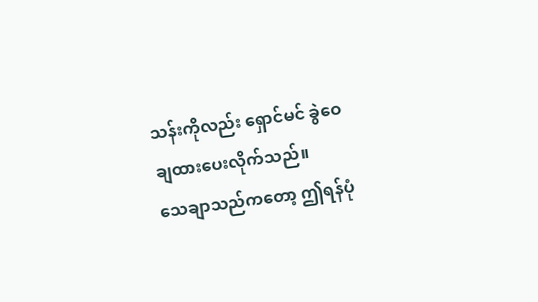သန်းကိုလည်း ရှောင်မင် ခွဲဝေချထားပေးလိုက်သည်။
သေချာသည်ကတော့ ဤရန်ပုံ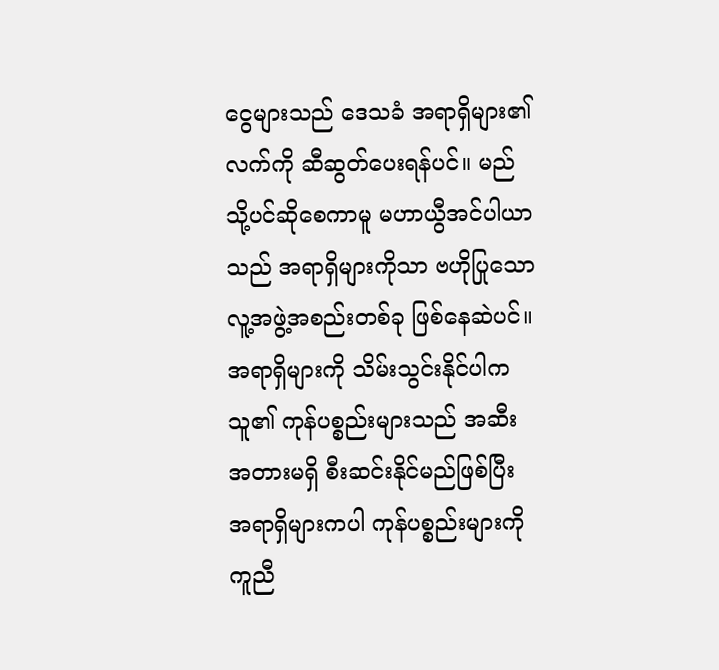ငွေများသည် ဒေသခံ အရာရှိများ၏ လက်ကို ဆီဆွတ်ပေးရန်ပင်။ မည်သို့ပင်ဆိုစေကာမူ မဟာယွီအင်ပါယာသည် အရာရှိများကိုသာ ဗဟိုပြုသော လူ့အဖွဲ့အစည်းတစ်ခု ဖြစ်နေဆဲပင်။ အရာရှိများကို သိမ်းသွင်းနိုင်ပါက သူ၏ ကုန်ပစ္စည်းများသည် အဆီးအတားမရှိ စီးဆင်းနိုင်မည်ဖြစ်ပြီး အရာရှိများကပါ ကုန်ပစ္စည်းများကို ကူညီ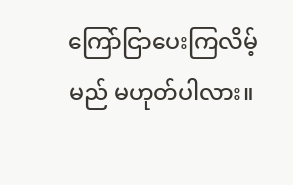ကြော်ငြာပေးကြလိမ့်မည် မဟုတ်ပါလား။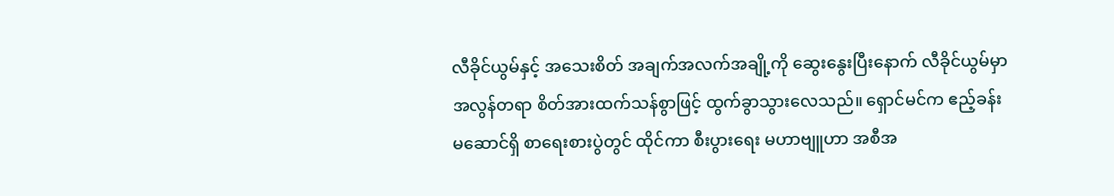လီခိုင်ယွမ်နှင့် အသေးစိတ် အချက်အလက်အချို့ကို ဆွေးနွေးပြီးနောက် လီခိုင်ယွမ်မှာ အလွန်တရာ စိတ်အားထက်သန်စွာဖြင့် ထွက်ခွာသွားလေသည်။ ရှောင်မင်က ဧည့်ခန်းမဆောင်ရှိ စာရေးစားပွဲတွင် ထိုင်ကာ စီးပွားရေး မဟာဗျူဟာ အစီအ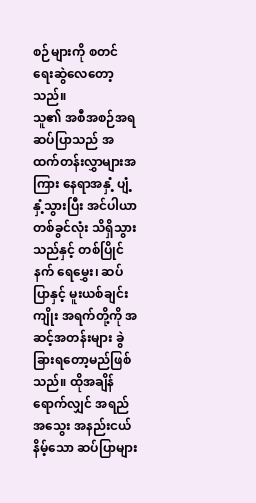စဉ်များကို စတင် ရေးဆွဲလေတော့သည်။
သူ၏ အစီအစဉ်အရ ဆပ်ပြာသည် အထက်တန်းလွှာများအကြား နေရာအနှံ့ ပျံ့နှံ့သွားပြီး အင်ပါယာ တစ်ခွင်လုံး သိရှိသွားသည်နှင့် တစ်ပြိုင်နက် ရေမွှေး၊ ဆပ်ပြာနှင့် မူးယစ်ချင်းကျိုး အရက်တို့ကို အဆင့်အတန်းများ ခွဲခြားရတော့မည်ဖြစ်သည်။ ထိုအချိန်ရောက်လျှင် အရည်အသွေး အနည်းငယ် နိမ့်သော ဆပ်ပြာများ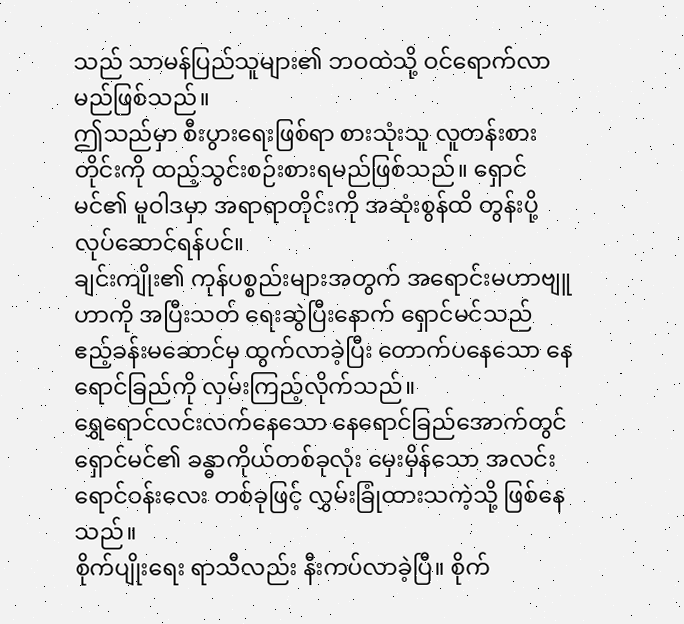သည် သာမန်ပြည်သူများ၏ ဘဝထဲသို့ ဝင်ရောက်လာမည်ဖြစ်သည်။
ဤသည်မှာ စီးပွားရေးဖြစ်ရာ စားသုံးသူ လူတန်းစားတိုင်းကို ထည့်သွင်းစဉ်းစားရမည်ဖြစ်သည်။ ရှောင်မင်၏ မူဝါဒမှာ အရာရာတိုင်းကို အဆုံးစွန်ထိ တွန်းပို့လုပ်ဆောင်ရန်ပင်။
ချင်းကျိုး၏ ကုန်ပစ္စည်းများအတွက် အရောင်းမဟာဗျူဟာကို အပြီးသတ် ရေးဆွဲပြီးနောက် ရှောင်မင်သည် ဧည့်ခန်းမဆောင်မှ ထွက်လာခဲ့ပြီး တောက်ပနေသော နေရောင်ခြည်ကို လှမ်းကြည့်လိုက်သည်။
ရွှေရောင်လင်းလက်နေသော နေရောင်ခြည်အောက်တွင် ရှောင်မင်၏ ခန္ဓာကိုယ်တစ်ခုလုံး မှေးမှိန်သော အလင်းရောင်ဝန်းလေး တစ်ခုဖြင့် လွှမ်းခြုံထားသကဲ့သို့ ဖြစ်နေသည်။
စိုက်ပျိုးရေး ရာသီလည်း နီးကပ်လာခဲ့ပြီ။ စိုက်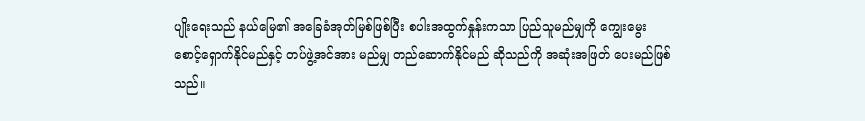ပျိုးရေးသည် နယ်မြေ၏ အခြေခံအုတ်မြစ်ဖြစ်ပြီး စပါးအထွက်နှုန်းကသာ ပြည်သူမည်မျှကို ကျွေးမွေးစောင့်ရှောက်နိုင်မည်နှင့် တပ်ဖွဲ့အင်အား မည်မျှ တည်ဆောက်နိုင်မည် ဆိုသည်ကို အဆုံးအဖြတ် ပေးမည်ဖြစ်သည်။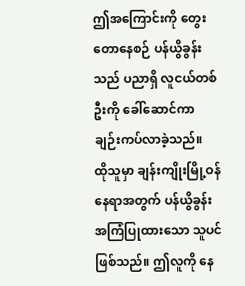ဤအကြောင်းကို တွေးတောနေစဉ် ပန်ယွိခွန်းသည် ပညာရှိ လူငယ်တစ်ဦးကို ခေါ်ဆောင်ကာ ချဉ်းကပ်လာခဲ့သည်။
ထိုသူမှာ ချန်းကျိုးမြို့ဝန် နေရာအတွက် ပန်ယွိခွန်း အကြံပြုထားသော သူပင် ဖြစ်သည်။ ဤလူကို နေ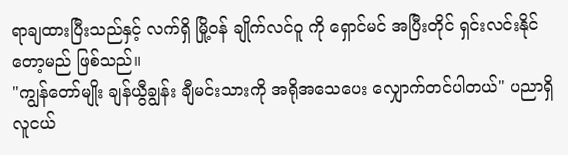ရာချထားပြီးသည်နှင့် လက်ရှိ မြို့ဝန် ချိုက်လင်ဝူ ကို ရှောင်မင် အပြီးတိုင် ရှင်းလင်းနိုင်တော့မည် ဖြစ်သည်။
"ကျွန်တော်မျိုး ချန်ယွီချွန်း ချီမင်းသားကို အရိုအသေပေး လျှောက်တင်ပါတယ်" ပညာရှိ လူငယ်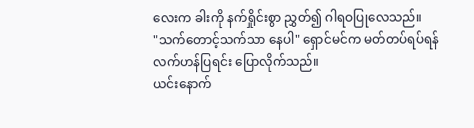လေးက ခါးကို နက်ရှိုင်းစွာ ညွှတ်၍ ဂါရဝပြုလေသည်။
"သက်တောင့်သက်သာ နေပါ" ရှောင်မင်က မတ်တပ်ရပ်ရန် လက်ဟန်ပြရင်း ပြောလိုက်သည်။
ယင်းနောက်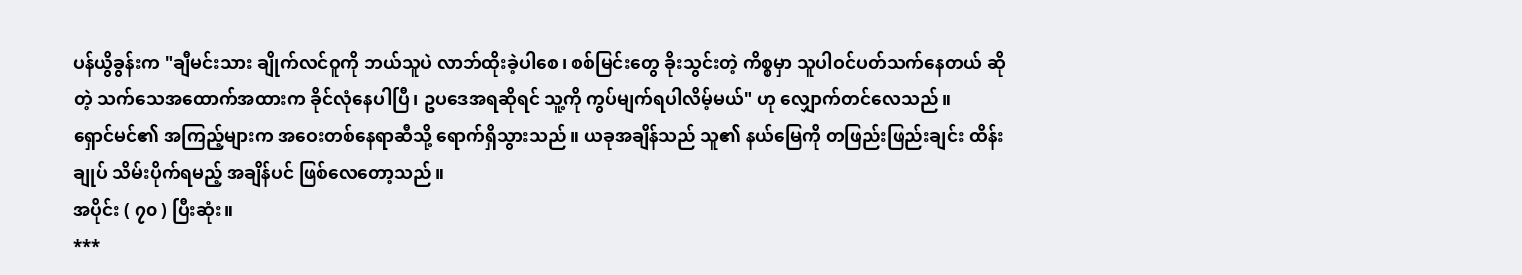ပန်ယွိခွန်းက "ချီမင်းသား ချိုက်လင်ဝူကို ဘယ်သူပဲ လာဘ်ထိုးခဲ့ပါစေ၊ စစ်မြင်းတွေ ခိုးသွင်းတဲ့ ကိစ္စမှာ သူပါဝင်ပတ်သက်နေတယ် ဆိုတဲ့ သက်သေအထောက်အထားက ခိုင်လုံနေပါပြီ၊ ဥပဒေအရဆိုရင် သူ့ကို ကွပ်မျက်ရပါလိမ့်မယ်" ဟု လျှောက်တင်လေသည်။
ရှောင်မင်၏ အကြည့်များက အဝေးတစ်နေရာဆီသို့ ရောက်ရှိသွားသည်။ ယခုအချိန်သည် သူ၏ နယ်မြေကို တဖြည်းဖြည်းချင်း ထိန်းချုပ် သိမ်းပိုက်ရမည့် အချိန်ပင် ဖြစ်လေတော့သည်။
အပိုင်း ( ၇၀ ) ပြီးဆုံး။
***